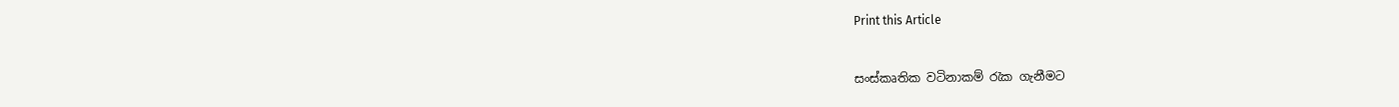Print this Article


සංස්කෘතික වටිනාකම් රැක ගැනීමට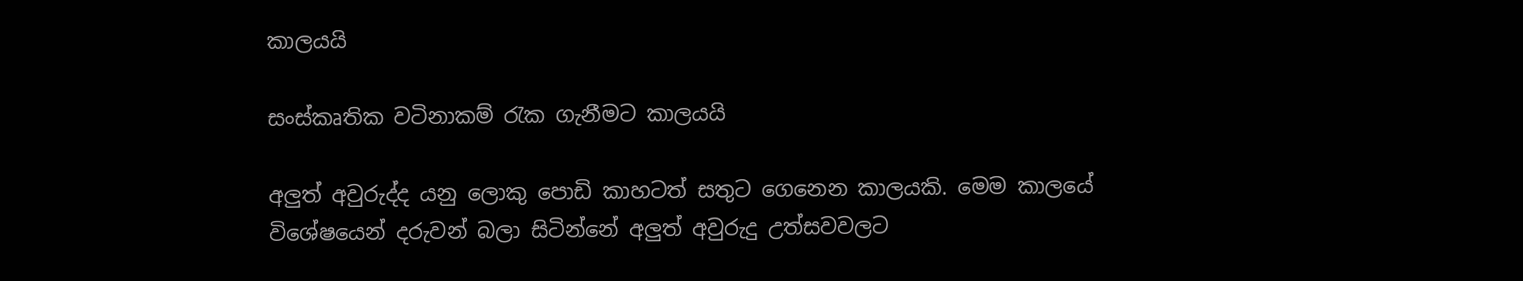කාලයයි

සංස්කෘතික වටිනාකම් රැක ගැනීමට කාලයයි

අලුත් අවුරුද්ද යනු ලොකු පොඩි කාහටත් සතුට ගෙනෙන කාලයකි. මෙම කාලයේ විශේෂයෙන් දරුවන් බලා සිටි‍න්නේ අලුත් අවුරුදු උත්සවවලට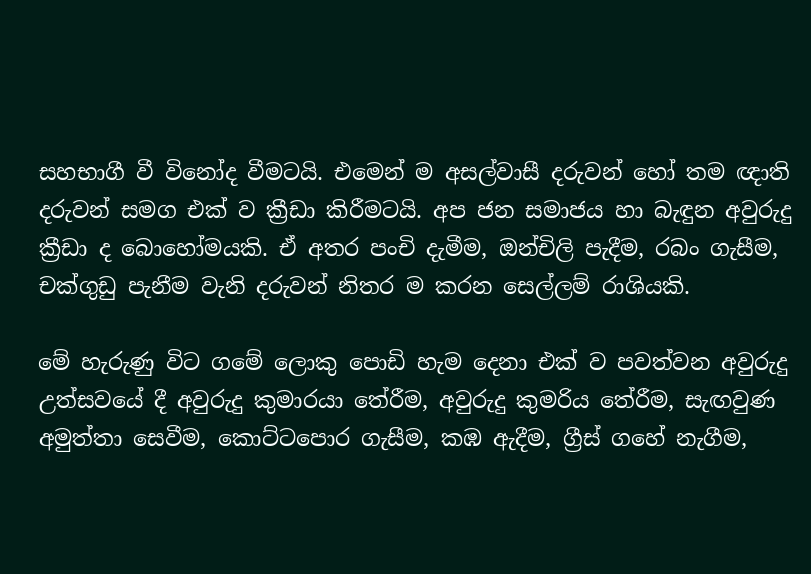සහභාගී වී විනෝද වීමටයි. එමෙන් ම අසල්වාසී දරුවන් හෝ තම ඥාති දරුවන් සමග එක් ව ක්‍රීඩා කිරීමටයි. අප ජන සමාජය හා බැඳුන අවුරුදු ක්‍රීඩා ද බොහෝමයකි. ඒ අතර පංචි දැමීම, ඔන්චිලි පැදීම, රබං ගැසීම, චක්ගුඩු පැනීම වැනි දරුවන් නිතර ම කරන සෙල්ලම් රාශියකි.

මේ හැරුණු විට ගමේ ලොකු පොඩි හැම දෙනා එක් ව පවත්වන අවුරුදු උත්සවයේ දී අවුරුදු කුමාරයා තේරීම, අවුරුදු කුමරිය තේරීම, සැඟවුණ අමුත්තා සෙවීම, කොට්ටපොර ගැසීම, කඹ ඇදීම, ග්‍රීස් ගහේ නැගීම,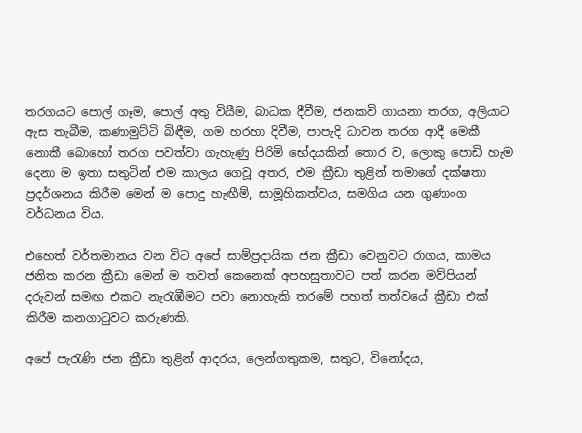තරගයට පොල් ගෑම, පොල් අතු වියීම, බාධක දීවීම, ජනකවි ගායනා තරග, අලියාට ඇස තැබීම, කණාමුට්ටි බිඳීම, ගම හරහා දිවීම, පාපැදි ධාවන තරග ආදී මෙකී නොකී බොහෝ තරග පවත්වා ගැහැණු පිරිමි භේදයකින් තොර ව, ලොකු පොඩි හැම දෙනා ම ඉතා සතුටින් එම කාලය ගෙවූ අතර, එම ක්‍රීඩා තුළින් තමාගේ දක්ෂතා ප්‍රදර්ශනය කිරීම මෙන් ම පොදු හැඟීම්, සාමූහිකත්වය, සමගිය යන ගුණාංග වර්ධනය විය.

එහෙත් වර්තමානය වන විට අ‍පේ සාම්ප්‍රදායික ජන ක්‍රීඩා වෙනුවට රාගය, කාමය ජනිත කරන ක්‍රීඩා මෙන් ම තවත් කෙනෙක් අපහසුතාවට පත් කරන මව්පියන් දරුවන් සමඟ එකට නැරැඹීමට පවා නොහැකි තරමේ පහත් තත්වයේ ක්‍රීඩා එක් කිරීම කනගාටුවට කරුණකි.

අපේ පැරැණි ජන ක්‍රීඩා තුළින් ආදරය, ලෙන්ගතුකම, සතුට, විනෝදය,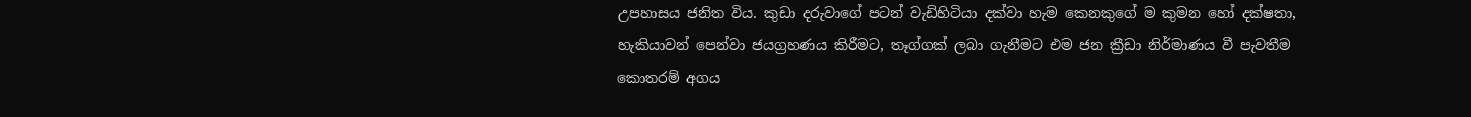උපහාසය ජනිත විය. කුඩා දරුවාගේ පටන් වැඩිහිටියා දක්වා හැම කෙනකුගේ ම කුමන හෝ දක්ෂතා, හැකියාවන් පෙන්වා ජයග්‍රහණය කිරීමට, තෑග්ගක් ලබා ගැනීමට එම ජන ක්‍රීඩා නිර්මාණය වී පැවතීම කොතරම් අගය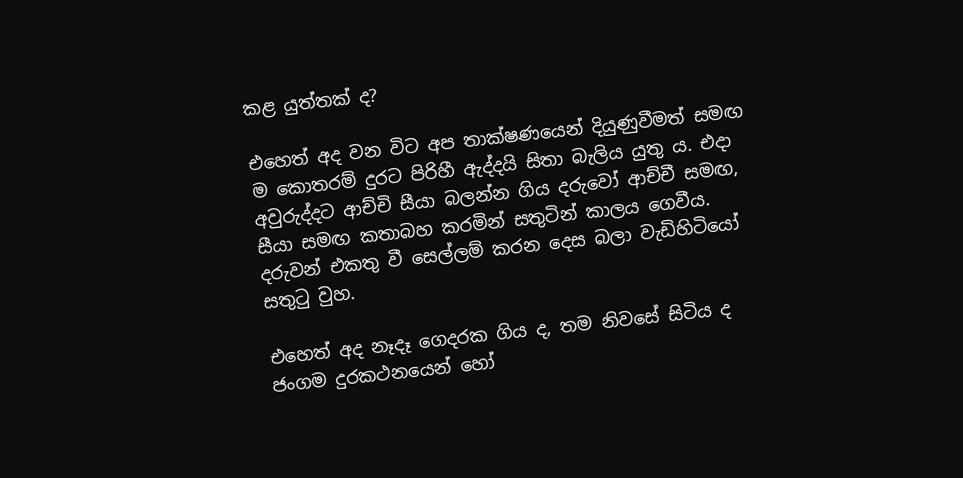කළ යුත්තක් ද?

එහෙත් අද වන විට අප තාක්ෂණයෙන් දියුණුවීමත් සමඟ ම කොතරම් දුරට පිරිහී ඇද්දයි සිතා බැලිය යුතු ය. එදා අවුරුද්දට ආච්චි සීයා බලන්න ගිය දරුවෝ ආච්චී සමඟ, සීයා සමඟ කතාබහ කරමින් සතුටින් කාලය ගෙවීය. දරුවන් එකතු වී සෙල්ලම් කරන දෙස බලා වැඩිහි‍ටියෝ සතුටු වුහ.

එහෙත් අද නෑදෑ ගෙදරක ගිය ද, තම නිවසේ සිටිය ද ජංගම දුරකථනයෙන් හෝ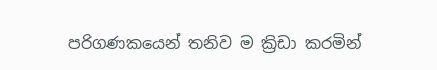පරිගණකයෙන් තනිව ම ක්‍රිඩා කරමින්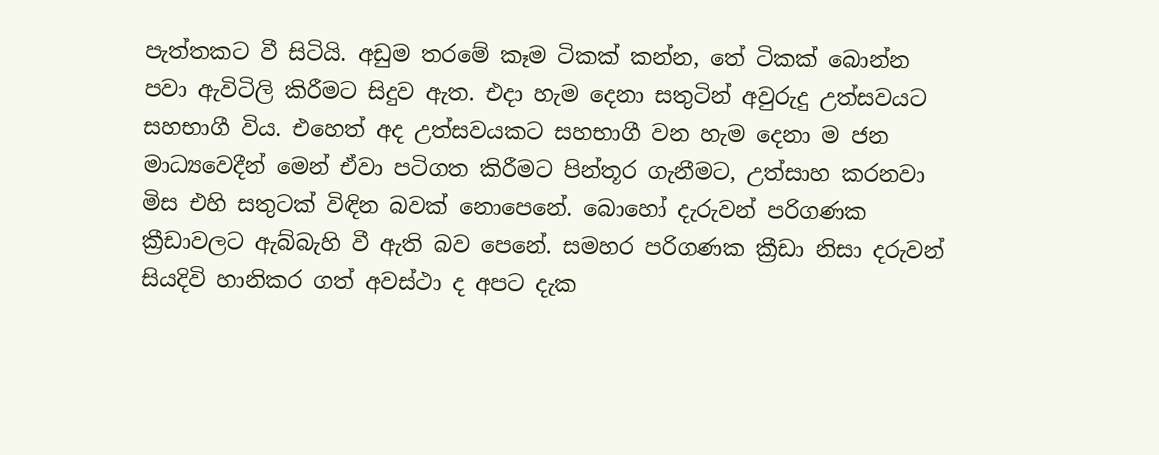පැත්තකට වී සිටියි. අඩුම තරමේ කෑම ටිකක් කන්න, තේ ටිකක් බොන්න පවා ඇවිටිලි කිරීමට සිදුව ඇත. එදා හැම දෙනා සතුටින් අවුරුදු උත්සවයට සහභාගී විය. එහෙත් අද උත්සවයකට සහභාගී වන හැම දෙනා ම ජන මාධ්‍යවෙදීන් මෙන් ඒවා පටිගත කිරීමට පින්තූර ගැනීමට, උත්සාහ කරනවා මිස එහි සතුටක් විඳින බවක් නොපෙනේ. බොහෝ දැරුවන් පරිගණක ක්‍රීඩාවලට ඇබ්බැහි වී ඇති බව පෙනේ. සමහර පරිගණක ක්‍රීඩා නිසා දරුවන් සියදිවි හානිකර ගත් අවස්ථා ද අපට දැක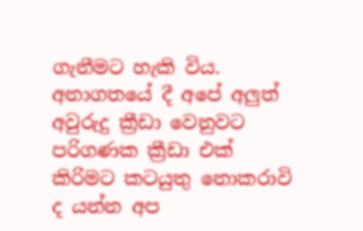ගැනීමට හැකි විය. අනාගතයේ දී අපේ අලුත් අවුරුදු ක්‍රීඩා වෙනුවට පරිගණක ක්‍රීඩා එක් කිරිමට කටයුතු නොකරාවි ද යන්න අප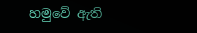හමුවේ ඇති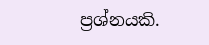ප්‍රශ්නයකි.